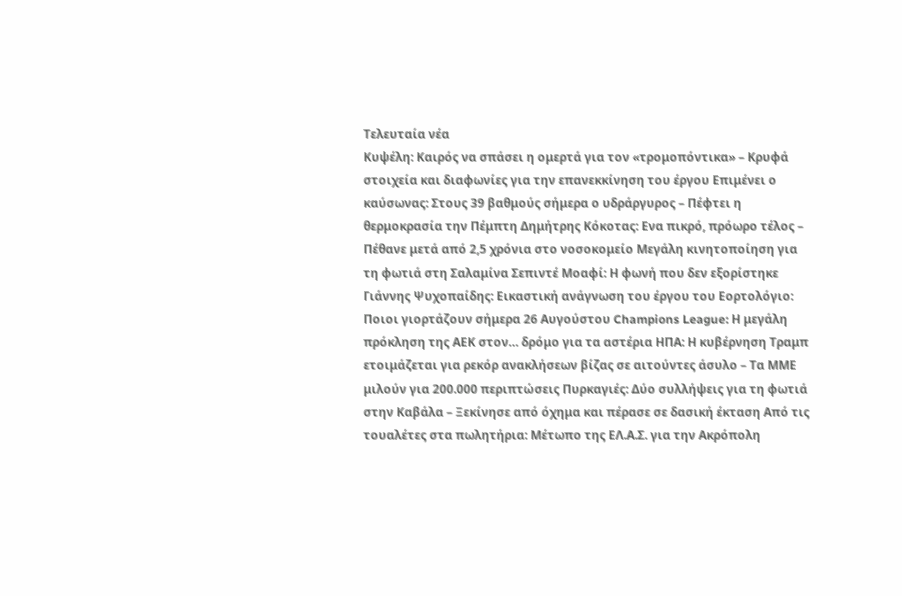Τελευταία νέα
Κυψέλη: Καιρός να σπάσει η ομερτά για τον «τρομοπόντικα» – Κρυφά στοιχεία και διαφωνίες για την επανεκκίνηση του έργου Επιμένει ο καύσωνας: Στους 39 βαθμούς σήμερα ο υδράργυρος – Πέφτει η θερμοκρασία την Πέμπτη Δημήτρης Κόκοτας: Ενα πικρό, πρόωρο τέλος – Πέθανε μετά από 2,5 χρόνια στο νοσοκομείο Μεγάλη κινητοποίηση για τη φωτιά στη Σαλαμίνα Σεπιντέ Μοαφί: Η φωνή που δεν εξορίστηκε Γιάννης Ψυχοπαίδης: Εικαστική ανάγνωση του έργου του Εορτολόγιο: Ποιοι γιορτάζουν σήμερα 26 Αυγούστου Champions League: Η μεγάλη πρόκληση της ΑΕΚ στον… δρόμο για τα αστέρια ΗΠΑ: Η κυβέρνηση Τραμπ ετοιμάζεται για ρεκόρ ανακλήσεων βίζας σε αιτούντες άσυλο – Τα ΜΜΕ μιλούν για 200.000 περιπτώσεις Πυρκαγιές: Δύο συλλήψεις για τη φωτιά στην Καβάλα – Ξεκίνησε από όχημα και πέρασε σε δασική έκταση Από τις τουαλέτες στα πωλητήρια: Μέτωπο της ΕΛ.Α.Σ. για την Ακρόπολη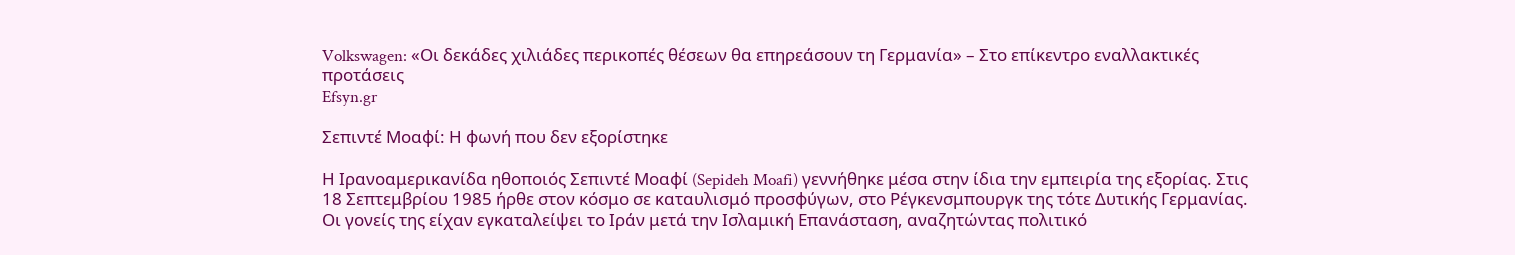Volkswagen: «Οι δεκάδες χιλιάδες περικοπές θέσεων θα επηρεάσουν τη Γερμανία» – Στο επίκεντρο εναλλακτικές προτάσεις
Efsyn.gr

Σεπιντέ Μοαφί: Η φωνή που δεν εξορίστηκε

Η Ιρανοαμερικανίδα ηθοποιός Σεπιντέ Μοαφί (Sepideh Moafi) γεννήθηκε μέσα στην ίδια την εμπειρία της εξορίας. Στις 18 Σεπτεμβρίου 1985 ήρθε στον κόσμο σε καταυλισμό προσφύγων, στο Ρέγκενσμπουργκ της τότε Δυτικής Γερμανίας. Οι γονείς της είχαν εγκαταλείψει το Ιράν μετά την Ισλαμική Επανάσταση, αναζητώντας πολιτικό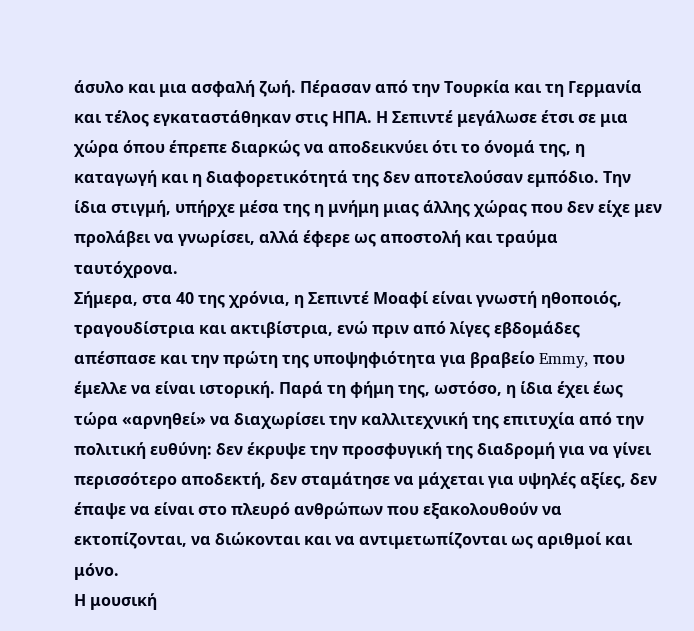άσυλο και μια ασφαλή ζωή. Πέρασαν από την Τουρκία και τη Γερμανία και τέλος εγκαταστάθηκαν στις ΗΠΑ. Η Σεπιντέ μεγάλωσε έτσι σε μια χώρα όπου έπρεπε διαρκώς να αποδεικνύει ότι το όνομά της, η καταγωγή και η διαφορετικότητά της δεν αποτελούσαν εμπόδιο. Την ίδια στιγμή, υπήρχε μέσα της η μνήμη μιας άλλης χώρας που δεν είχε μεν προλάβει να γνωρίσει, αλλά έφερε ως αποστολή και τραύμα ταυτόχρονα.
Σήμερα, στα 40 της χρόνια, η Σεπιντέ Μοαφί είναι γνωστή ηθοποιός, τραγουδίστρια και ακτιβίστρια, ενώ πριν από λίγες εβδομάδες απέσπασε και την πρώτη της υποψηφιότητα για βραβείο Emmy, που έμελλε να είναι ιστορική. Παρά τη φήμη της, ωστόσο, η ίδια έχει έως τώρα «αρνηθεί» να διαχωρίσει την καλλιτεχνική της επιτυχία από την πολιτική ευθύνη: δεν έκρυψε την προσφυγική της διαδρομή για να γίνει περισσότερο αποδεκτή, δεν σταμάτησε να μάχεται για υψηλές αξίες, δεν έπαψε να είναι στο πλευρό ανθρώπων που εξακολουθούν να εκτοπίζονται, να διώκονται και να αντιμετωπίζονται ως αριθμοί και μόνο.
Η μουσική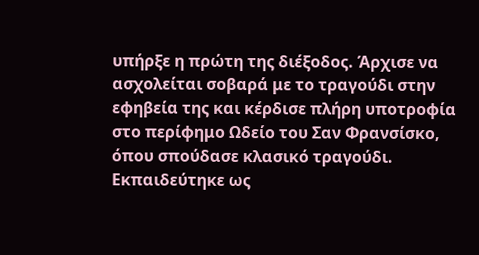υπήρξε η πρώτη της διέξοδος. Άρχισε να ασχολείται σοβαρά με το τραγούδι στην εφηβεία της και κέρδισε πλήρη υποτροφία στο περίφημο Ωδείο του Σαν Φρανσίσκο, όπου σπούδασε κλασικό τραγούδι. Εκπαιδεύτηκε ως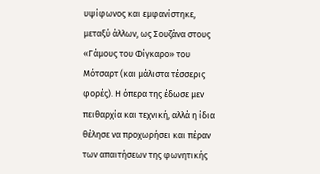υψίφωνος και εμφανίστηκε, μεταξύ άλλων, ως Σουζάνα στους «Γάμους του Φίγκαρο» του Μότσαρτ (και μάλιστα τέσσερις φορές). Η όπερα της έδωσε μεν πειθαρχία και τεχνική, αλλά η ίδια θέλησε να προχωρήσει και πέραν των απαιτήσεων της φωνητικής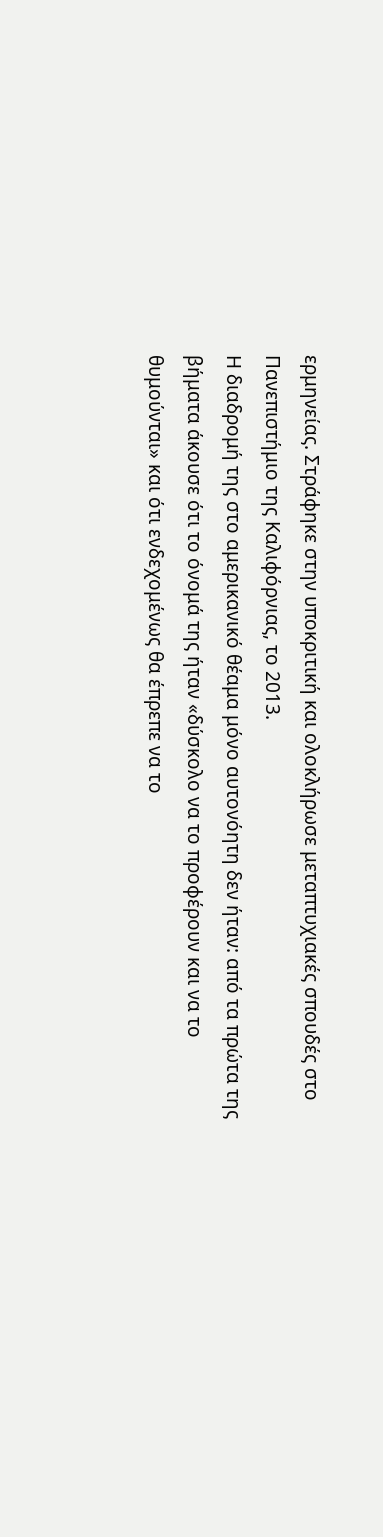ερμηνείας. Στράφηκε στην υποκριτική και ολοκλήρωσε μεταπτυχιακές σπουδές στο Πανεπιστήμιο της Καλιφόρνιας, το 2013.
Η διαδρομή της στο αμερικανικό θέαμα μόνο αυτονόητη δεν ήταν: από τα πρώτα της βήματα άκουσε ότι το όνομά της ήταν «δύσκολο να το προφέρουν και να το θυμούνται» και ότι ενδεχομένως θα έπρεπε να το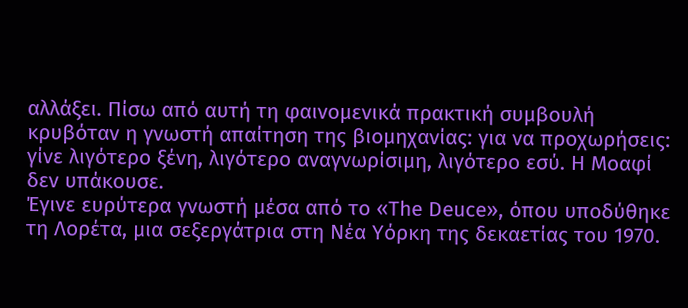αλλάξει. Πίσω από αυτή τη φαινομενικά πρακτική συμβουλή κρυβόταν η γνωστή απαίτηση της βιομηχανίας: για να προχωρήσεις: γίνε λιγότερο ξένη, λιγότερο αναγνωρίσιμη, λιγότερο εσύ. Η Μοαφί δεν υπάκουσε.
Έγινε ευρύτερα γνωστή μέσα από το «The Deuce», όπου υποδύθηκε τη Λορέτα, μια σεξεργάτρια στη Νέα Υόρκη της δεκαετίας του 1970.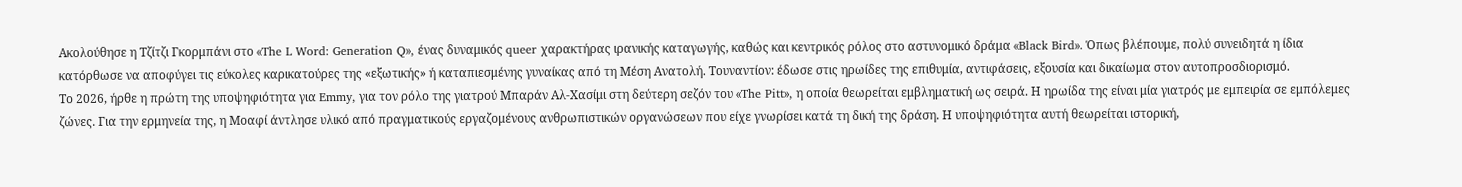Ακολούθησε η Τζίτζι Γκορμπάνι στο «The L Word: Generation Q», ένας δυναμικός queer χαρακτήρας ιρανικής καταγωγής, καθώς και κεντρικός ρόλος στο αστυνομικό δράμα «Black Bird». Όπως βλέπουμε, πολύ συνειδητά η ίδια κατόρθωσε να αποφύγει τις εύκολες καρικατούρες της «εξωτικής» ή καταπιεσμένης γυναίκας από τη Μέση Ανατολή. Τουναντίον: έδωσε στις ηρωίδες της επιθυμία, αντιφάσεις, εξουσία και δικαίωμα στον αυτοπροσδιορισμό.
Το 2026, ήρθε η πρώτη της υποψηφιότητα για Emmy, για τον ρόλο της γιατρού Μπαράν Αλ-Χασίμι στη δεύτερη σεζόν του «The Pitt», η οποία θεωρείται εμβληματική ως σειρά. Η ηρωίδα της είναι μία γιατρός με εμπειρία σε εμπόλεμες ζώνες. Για την ερμηνεία της, η Μοαφί άντλησε υλικό από πραγματικούς εργαζομένους ανθρωπιστικών οργανώσεων που είχε γνωρίσει κατά τη δική της δράση. Η υποψηφιότητα αυτή θεωρείται ιστορική,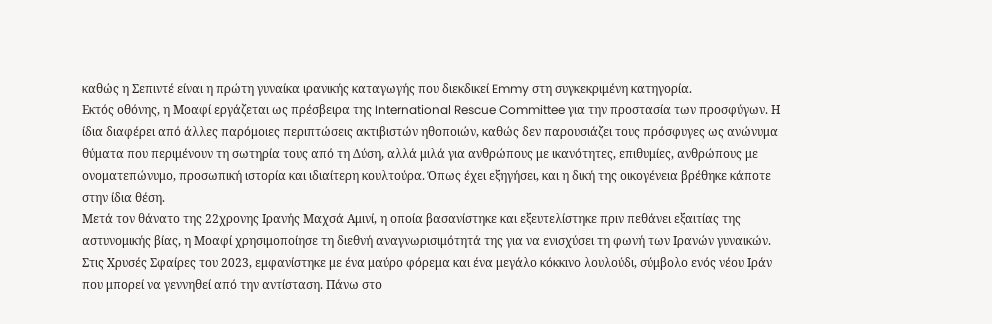καθώς η Σεπιντέ είναι η πρώτη γυναίκα ιρανικής καταγωγής που διεκδικεί Emmy στη συγκεκριμένη κατηγορία.
Εκτός οθόνης, η Μοαφί εργάζεται ως πρέσβειρα της International Rescue Committee για την προστασία των προσφύγων. Η ίδια διαφέρει από άλλες παρόμοιες περιπτώσεις ακτιβιστών ηθοποιών, καθώς δεν παρουσιάζει τους πρόσφυγες ως ανώνυμα θύματα που περιμένουν τη σωτηρία τους από τη Δύση, αλλά μιλά για ανθρώπους με ικανότητες, επιθυμίες, ανθρώπους με ονοματεπώνυμο, προσωπική ιστορία και ιδιαίτερη κουλτούρα. Όπως έχει εξηγήσει, και η δική της οικογένεια βρέθηκε κάποτε στην ίδια θέση.
Μετά τον θάνατο της 22χρονης Ιρανής Μαχσά Αμινί, η οποία βασανίστηκε και εξευτελίστηκε πριν πεθάνει εξαιτίας της αστυνομικής βίας, η Μοαφί χρησιμοποίησε τη διεθνή αναγνωρισιμότητά της για να ενισχύσει τη φωνή των Ιρανών γυναικών. Στις Χρυσές Σφαίρες του 2023, εμφανίστηκε με ένα μαύρο φόρεμα και ένα μεγάλο κόκκινο λουλούδι, σύμβολο ενός νέου Ιράν που μπορεί να γεννηθεί από την αντίσταση. Πάνω στο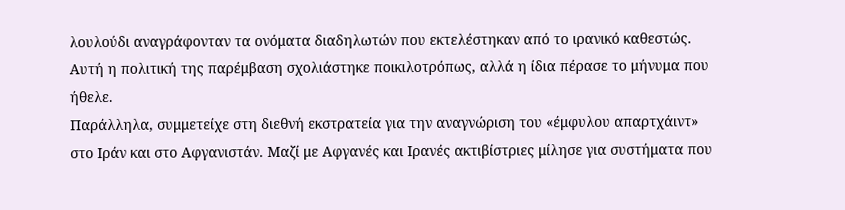λουλούδι αναγράφονταν τα ονόματα διαδηλωτών που εκτελέστηκαν από το ιρανικό καθεστώς. Αυτή η πολιτική της παρέμβαση σχολιάστηκε ποικιλοτρόπως, αλλά η ίδια πέρασε το μήνυμα που ήθελε.
Παράλληλα, συμμετείχε στη διεθνή εκστρατεία για την αναγνώριση του «έμφυλου απαρτχάιντ» στο Ιράν και στο Αφγανιστάν. Μαζί με Αφγανές και Ιρανές ακτιβίστριες μίλησε για συστήματα που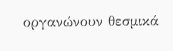οργανώνουν θεσμικά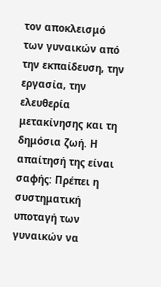τον αποκλεισμό των γυναικών από την εκπαίδευση, την εργασία, την ελευθερία μετακίνησης και τη δημόσια ζωή. Η απαίτησή της είναι σαφής: Πρέπει η συστηματική υποταγή των γυναικών να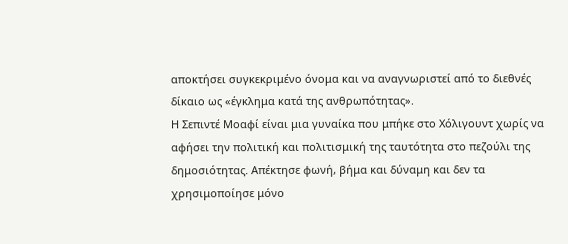αποκτήσει συγκεκριμένο όνομα και να αναγνωριστεί από το διεθνές δίκαιο ως «έγκλημα κατά της ανθρωπότητας».
Η Σεπιντέ Μοαφί είναι μια γυναίκα που μπήκε στο Χόλιγουντ χωρίς να αφήσει την πολιτική και πολιτισμική της ταυτότητα στο πεζούλι της δημοσιότητας. Απέκτησε φωνή, βήμα και δύναμη και δεν τα χρησιμοποίησε μόνο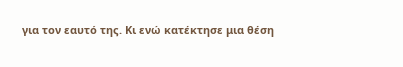για τον εαυτό της. Κι ενώ κατέκτησε μια θέση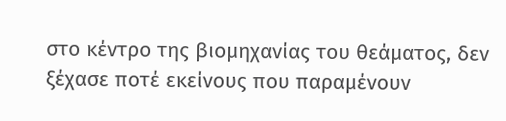στο κέντρο της βιομηχανίας του θεάματος, δεν ξέχασε ποτέ εκείνους που παραμένουν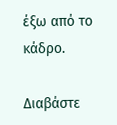έξω από το κάδρο.

Διαβάστε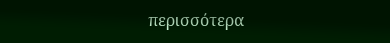περισσότερα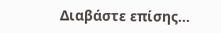Διαβάστε επίσης...